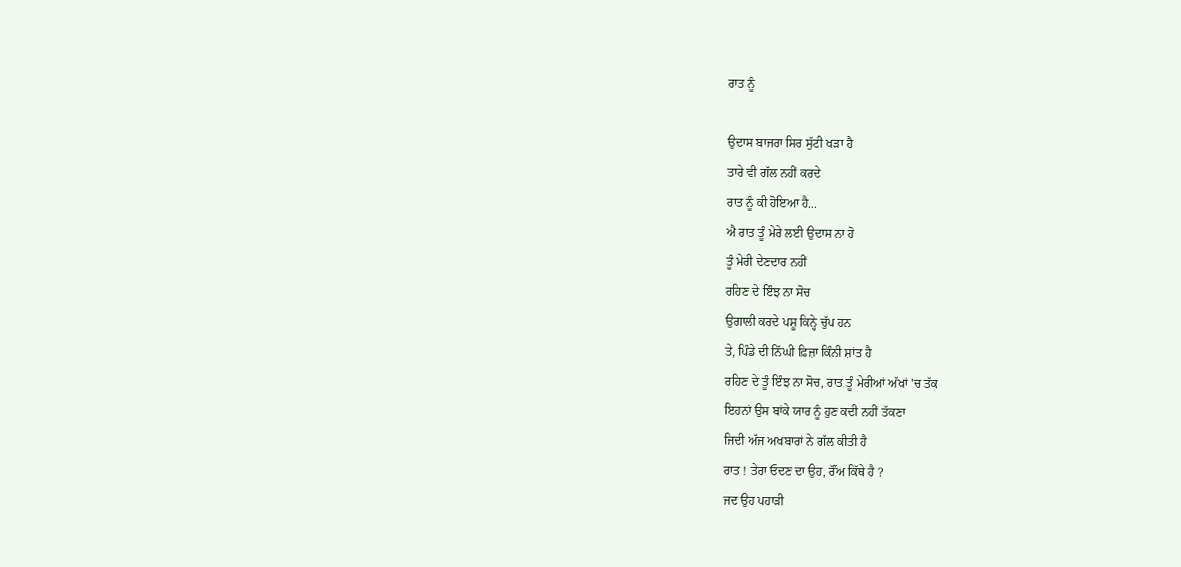ਰਾਤ ਨੂੰ

ਉਦਾਸ ਬਾਜਰਾ ਸਿਰ ਸੁੱਟੀ ਖੜਾ ਹੈ
ਤਾਰੇ ਵੀ ਗੱਲ ਨਹੀਂ ਕਰਦੇ
ਰਾਤ ਨੂੰ ਕੀ ਹੋਇਆ ਹੈ...
ਐ ਰਾਤ ਤੂੰ ਮੇਰੇ ਲਈ ਉਦਾਸ ਨਾ ਹੋ
ਤੂੰ ਮੇਰੀ ਦੇਣਦਾਰ ਨਹੀਂ
ਰਹਿਣ ਦੇ ਇੰਝ ਨਾ ਸੋਚ
ਉਗਾਲੀ ਕਰਦੇ ਪਸ਼ੂ ਕਿਨ੍ਹੇ ਚੁੱਪ ਹਨ
ਤੇ, ਪਿੰਡੇ ਦੀ ਨਿੱਘੀ ਫ਼ਿਜ਼ਾ ਕਿੰਨੀ ਸ਼ਾਂਤ ਹੈ
ਰਹਿਣ ਦੇ ਤੂੰ ਇੰਝ ਨਾ ਸੋਚ, ਰਾਤ ਤੂੰ ਮੇਰੀਆਂ ਅੱਖਾਂ 'ਚ ਤੱਕ
ਇਹਨਾਂ ਉਸ ਬਾਂਕੇ ਯਾਰ ਨੂੰ ਹੁਣ ਕਦੀ ਨਹੀਂ ਤੱਕਣਾ
ਜਿਦੀ ਅੱਜ ਅਖਬਾਰਾਂ ਨੇ ਗੱਲ ਕੀਤੀ ਹੈ
ਰਾਤ ! ਤੇਰਾ ਓਦਣ ਦਾ ਉਹ, ਰੌਂਅ ਕਿੱਥੇ ਹੈ ?
ਜਦ ਉਹ ਪਹਾੜੀ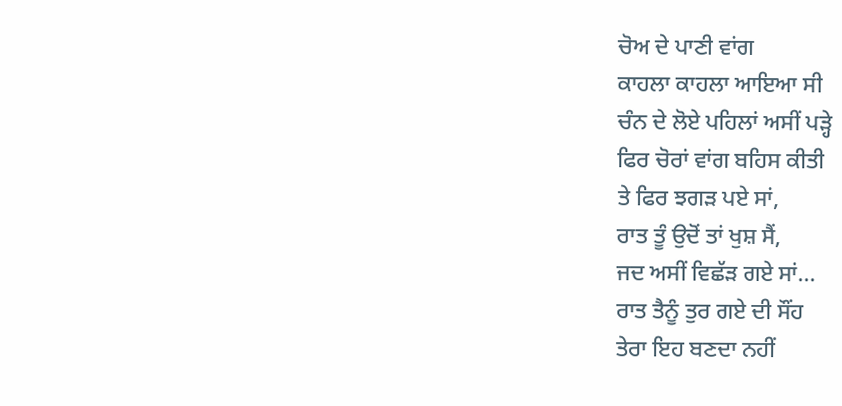ਚੋਅ ਦੇ ਪਾਣੀ ਵਾਂਗ
ਕਾਹਲਾ ਕਾਹਲਾ ਆਇਆ ਸੀ
ਚੰਨ ਦੇ ਲੋਏ ਪਹਿਲਾਂ ਅਸੀਂ ਪੜ੍ਹੇ
ਫਿਰ ਚੋਰਾਂ ਵਾਂਗ ਬਹਿਸ ਕੀਤੀ
ਤੇ ਫਿਰ ਝਗੜ ਪਏ ਸਾਂ,
ਰਾਤ ਤੂੰ ਉਦੋਂ ਤਾਂ ਖੁਸ਼ ਸੈਂ,
ਜਦ ਅਸੀਂ ਵਿਛੱੜ ਗਏ ਸਾਂ...
ਰਾਤ ਤੈਨੂੰ ਤੁਰ ਗਏ ਦੀ ਸੌਂਹ
ਤੇਰਾ ਇਹ ਬਣਦਾ ਨਹੀਂ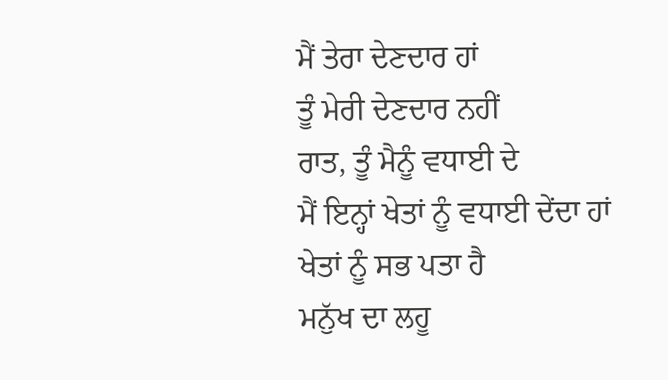ਮੈਂ ਤੇਰਾ ਦੇਣਦਾਰ ਹਾਂ
ਤੂੰ ਮੇਰੀ ਦੇਣਦਾਰ ਨਹੀਂ
ਰਾਤ, ਤੂੰ ਮੈਨੂੰ ਵਧਾਈ ਦੇ
ਮੈਂ ਇਨ੍ਹਾਂ ਖੇਤਾਂ ਨੂੰ ਵਧਾਈ ਦੇਂਦਾ ਹਾਂ
ਖੇਤਾਂ ਨੂੰ ਸਭ ਪਤਾ ਹੈ
ਮਨੁੱਖ ਦਾ ਲਹੂ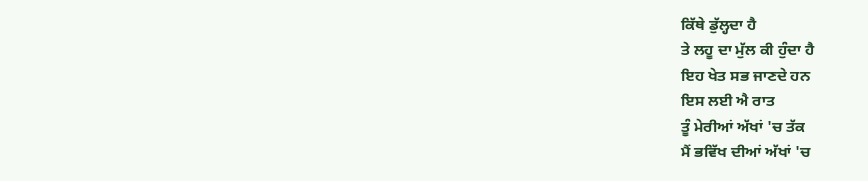ਕਿੱਥੇ ਡੁੱਲ੍ਹਦਾ ਹੈ
ਤੇ ਲਹੂ ਦਾ ਮੁੱਲ ਕੀ ਹੁੰਦਾ ਹੈ
ਇਹ ਖੇਤ ਸਭ ਜਾਣਦੇ ਹਨ
ਇਸ ਲਈ ਐ ਰਾਤ
ਤੂੰ ਮੇਰੀਆਂ ਅੱਖਾਂ 'ਚ ਤੱਕ
ਮੈਂ ਭਵਿੱਖ ਦੀਆਂ ਅੱਖਾਂ 'ਚ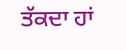ਤੱਕਦਾ ਹਾਂ